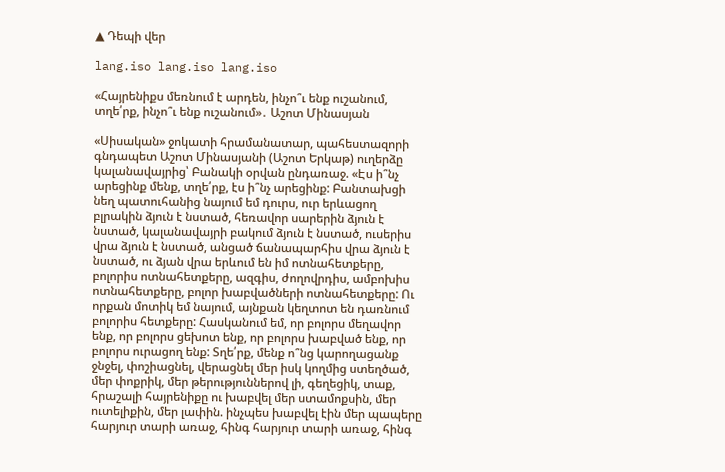▲ Դեպի վեր

lang.iso lang.iso lang.iso

«Հայրենիքս մեռնում է արդեն, ինչո՞ւ ենք ուշանում, տղե՛րք, ինչո՞ւ ենք ուշանում»․ Աշոտ Մինասյան

«Սիսական» ջոկատի հրամանատար, պահեստազորի գնդապետ Աշոտ Մինասյանի (Աշոտ Երկաթ) ուղերձը կալանավայրից՝ Բանակի օրվան ընդառաջ. «Էս ի՞նչ արեցինք մենք, տղե՛րք, էս ի՞նչ արեցինք: Բանտախցի նեղ պատուհանից նայում եմ դուրս, ուր երևացող բլրակին ձյուն է նստած, հեռավոր սարերին ձյուն է նստած, կալանավայրի բակում ձյուն է նստած, ուսերիս վրա ձյուն է նստած, անցած ճանապարհիս վրա ձյուն է նստած, ու ձյան վրա երևում են իմ ոտնահետքերը, բոլորիս ոտնահետքերը, ազգիս, ժողովրդիս, ամբոխիս ոտնահետքերը, բոլոր խաբվածների ոտնահետքերը: Ու որքան մոտիկ եմ նայում, այնքան կեղտոտ են դառնում բոլորիս հետքերը: Հասկանում եմ, որ բոլորս մեղավոր ենք, որ բոլորս ցեխոտ ենք, որ բոլորս խաբված ենք, որ բոլորս ուրացող ենք: Տղե՛րք, մենք ո՞նց կարողացանք ջնջել, փոշիացնել, վերացնել մեր իսկ կողմից ստեղծած, մեր փոքրիկ, մեր թերություններով լի, գեղեցիկ, տաք, հրաշալի հայրենիքը ու խաբվել մեր ստամոքսին, մեր ուտելիքին, մեր լափին. ինչպես խաբվել էին մեր պապերը հարյուր տարի առաջ, հինգ հարյուր տարի առաջ, հինգ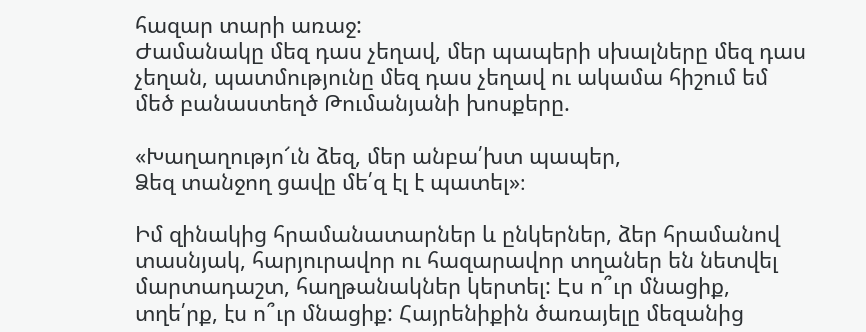հազար տարի առաջ:
Ժամանակը մեզ դաս չեղավ, մեր պապերի սխալները մեզ դաս չեղան, պատմությունը մեզ դաս չեղավ ու ակամա հիշում եմ մեծ բանաստեղծ Թումանյանի խոսքերը.

«Խաղաղությո՜ւն ձեզ, մեր անբա՛խտ պապեր,
Ձեզ տանջող ցավը մե՛զ էլ է պատել»։

Իմ զինակից հրամանատարներ և ընկերներ, ձեր հրամանով տասնյակ, հարյուրավոր ու հազարավոր տղաներ են նետվել մարտադաշտ, հաղթանակներ կերտել: Էս ո՞ւր մնացիք, տղե՛րք, էս ո՞ւր մնացիք: Հայրենիքին ծառայելը մեզանից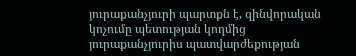յուրաքանչյուրի պարտքն է, զինվորական կոչումը պետության կողմից յուրաքանչյուրիս պատվարժեքության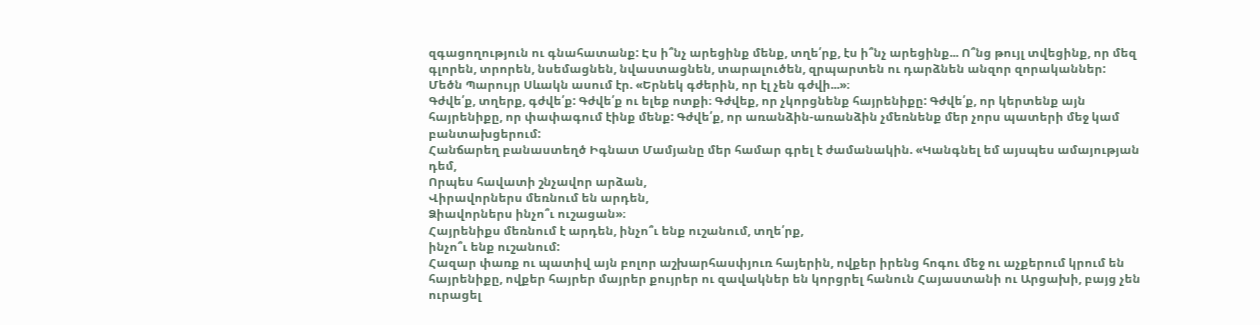զգացողություն ու գնահատանք: Էս ի՞նչ արեցինք մենք, տղե՛րք, էս ի՞նչ արեցինք... Ո՞նց թույլ տվեցինք, որ մեզ գլորեն, տրորեն, նսեմացնեն, նվաստացնեն, տարալուծեն, զրպարտեն ու դարձնեն անզոր զորականներ:
Մեծն Պարույր Սևակն ասում էր. «Երնեկ գժերին, որ էլ չեն գժվի...»։
Գժվե՛ք, տղերք, գժվե՛ք: Գժվե՛ք ու ելեք ոտքի։ Գժվեք, որ չկորցնենք հայրենիքը: Գժվե՛ք, որ կերտենք այն հայրենիքը, որ փափագում էինք մենք: Գժվե՛ք, որ առանձին-առանձին չմեռնենք մեր չորս պատերի մեջ կամ բանտախցերում:
Հանճարեղ բանաստեղծ Իգնատ Մամյանը մեր համար գրել է ժամանակին. «Կանգնել եմ այսպես ամայության դեմ,
Որպես հավատի շնչավոր արձան,
Վիրավորներս մեռնում են արդեն,
Ձիավորներս ինչո՞ւ ուշացան»։
Հայրենիքս մեռնում է արդեն, ինչո՞ւ ենք ուշանում, տղե՛րք,
ինչո՞ւ ենք ուշանում:
Հազար փառք ու պատիվ այն բոլոր աշխարհասփյուռ հայերին, ովքեր իրենց հոգու մեջ ու աչքերում կրում են հայրենիքը, ովքեր հայրեր մայրեր քույրեր ու զավակներ են կորցրել հանուն Հայաստանի ու Արցախի, բայց չեն ուրացել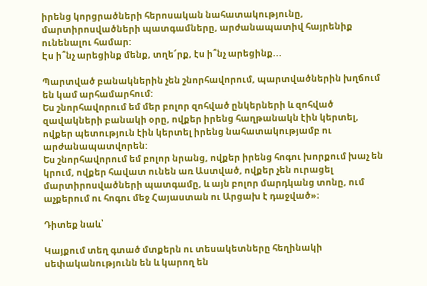իրենց կորցրածների հերոսական նահատակությունը, մարտիրոսվածների պատգամները, արժանապատիվ հայրենիք ունենալու համար:
Էս ի՞նչ արեցինք մենք, տղե՜րք, էս ի՞նչ արեցինք...

Պարտված բանակներին չեն շնորհավորում, պարտվածներին խղճում են կամ արհամարհում:
Ես շնորհավորում եմ մեր բոլոր զոհված ընկերների և զոհված զավակների բանակի օրը, ովքեր իրենց հաղթանակն էին կերտել, ովքեր պետություն էին կերտել իրենց նահատակությամբ ու արժանապատվորեն:
Ես շնորհավորում եմ բոլոր նրանց, ովքեր իրենց հոգու խորքում խաչ են կրում, ովքեր հավատ ունեն առ Աստված, ովքեր չեն ուրացել մարտիրոսվածների պատգամը, և այն բոլոր մարդկանց տոնը, ում աչքերում ու հոգու մեջ Հայաստան ու Արցախ է դաջված»։

Դիտեք նաև՝

Կայքում տեղ գտած մտքերն ու տեսակետները հեղինակի սեփականությունն են և կարող են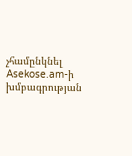չհամընկնել Asekose.am-ի խմբագրության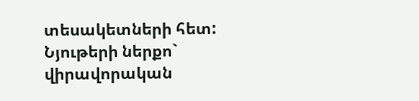տեսակետների հետ: Նյութերի ներքո` վիրավորական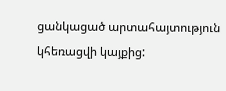ցանկացած արտահայտություն կհեռացվի կայքից: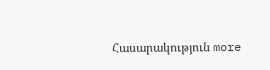Հասարակություն more